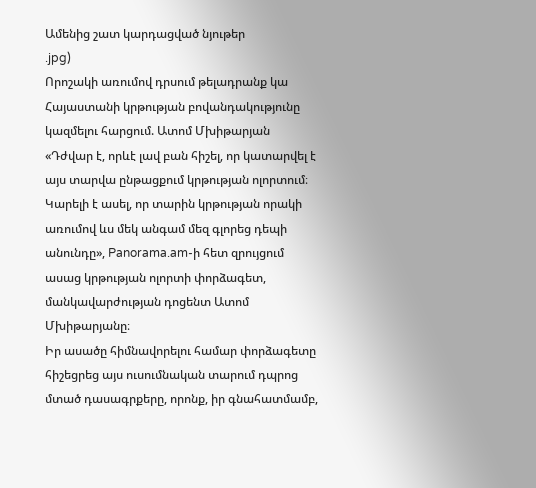Ամենից շատ կարդացված նյութեր
.jpg)
Որոշակի առումով դրսում թելադրանք կա Հայաստանի կրթության բովանդակությունը կազմելու հարցում. Ատոմ Մխիթարյան
«Դժվար է, որևէ լավ բան հիշել, որ կատարվել է այս տարվա ընթացքում կրթության ոլորտում։ Կարելի է ասել, որ տարին կրթության որակի առումով ևս մեկ անգամ մեզ գլորեց դեպի անունդը», Panorama.am-ի հետ զրույցում ասաց կրթության ոլորտի փորձագետ, մանկավարժության դոցենտ Ատոմ Մխիթարյանը։
Իր ասածը հիմնավորելու համար փորձագետը հիշեցրեց այս ուսումնական տարում դպրոց մտած դասագրքերը, որոնք, իր գնահատմամբ,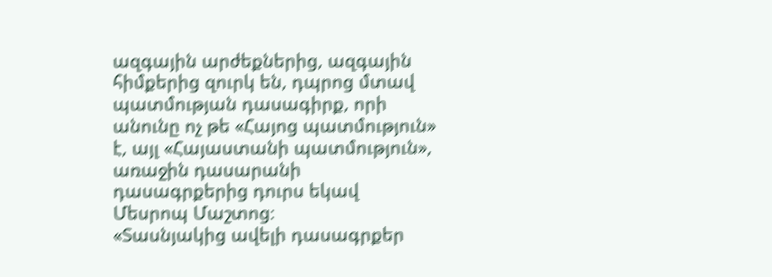ազգային արժեքներից, ազգային հիմքերից զուրկ են, դպրոց մտավ պատմության դասագիրք, որի անունը ոչ թե «Հայոց պատմություն» է, այլ «Հայաստանի պատմություն», առաջին դասարանի դասագրքերից դուրս եկավ Մեսրոպ Մաշտոց։
«Տասնյակից ավելի դասագրքեր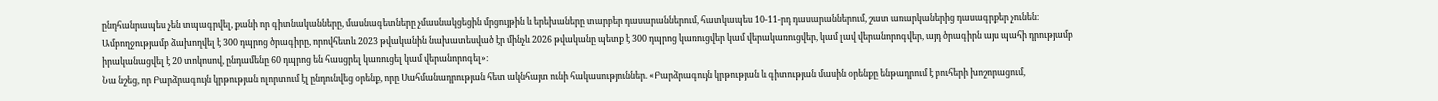ընդհանրապես չեն տպագրվել, քանի որ գիտնականները, մասնագետները չմասնակցեցին մրցույթին և երեխաները տարբեր դասարաններում, հատկապես 10-11-րդ դասարաններում, շատ առարկաներից դասագրքեր չունեն։
Ամբողջությամբ ձախողվել է 300 դպրոց ծրագիրը, որովհետև 2023 թվականին նախատեսված էր մինչև 2026 թվականը պետք է 300 դպրոց կառուցվեր կամ վերակառուցվեր, կամ լավ վերանորոգվեր, այդ ծրագիրն այս պահի դրությամբ իրականացվել է 20 տոկոսով, ընդամենը 60 դպրոց են հասցրել կառուցել կամ վերանորոգել»։
Նա նշեց, որ Բարձրագույն կրթության ոլորտում էլ ընդունվեց օրենք, որը Սահմանադրության հետ ակնհայտ ունի հակասություններ. «Բարձրագույն կրթության և գիտության մասին օրենքը ենթադրում է բուհերի խոշորացում,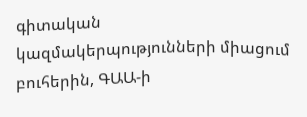գիտական կազմակերպությունների միացում բուհերին, ԳԱԱ-ի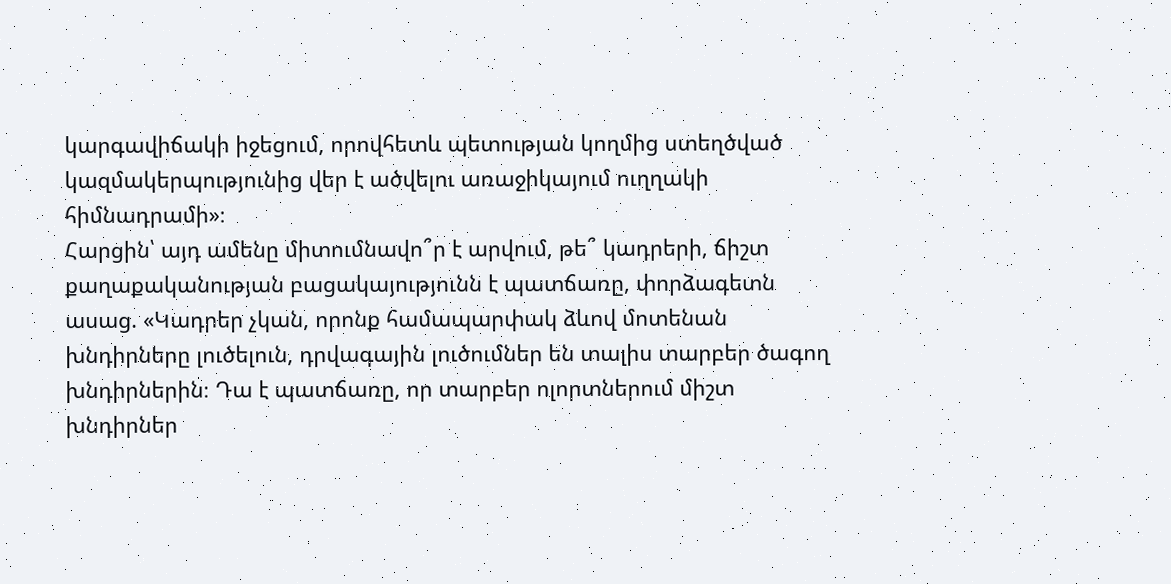կարգավիճակի իջեցում, որովհետև պետության կողմից ստեղծված կազմակերպությունից վեր է ածվելու առաջիկայում ուղղակի հիմնադրամի»։
Հարցին՝ այդ ամենը միտումնավո՞ր է արվում, թե՞ կադրերի, ճիշտ քաղաքականության բացակայությունն է պատճառը, փորձագետն ասաց. «Կադրեր չկան, որոնք համապարփակ ձևով մոտենան խնդիրները լուծելուն, դրվագային լուծումներ են տալիս տարբեր ծագող խնդիրներին։ Դա է պատճառը, որ տարբեր ոլորտներում միշտ խնդիրներ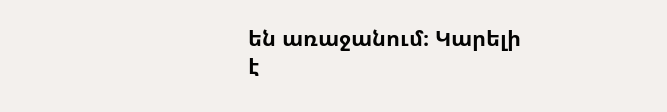են առաջանում։ Կարելի է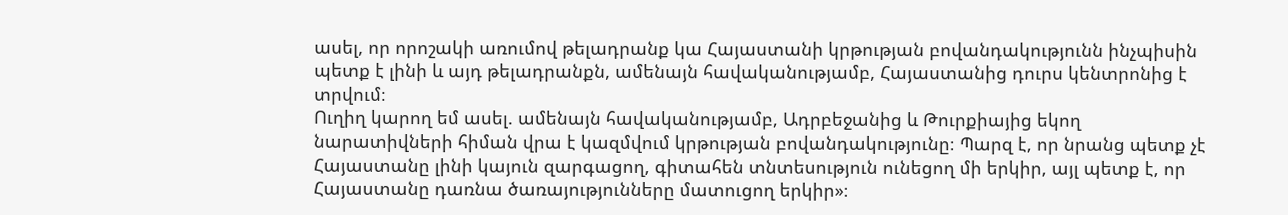ասել, որ որոշակի առումով թելադրանք կա Հայաստանի կրթության բովանդակությունն ինչպիսին պետք է լինի և այդ թելադրանքն, ամենայն հավականությամբ, Հայաստանից դուրս կենտրոնից է տրվում։
Ուղիղ կարող եմ ասել. ամենայն հավականությամբ, Ադրբեջանից և Թուրքիայից եկող նարատիվների հիման վրա է կազմվում կրթության բովանդակությունը։ Պարզ է, որ նրանց պետք չէ Հայաստանը լինի կայուն զարգացող, գիտահեն տնտեսություն ունեցող մի երկիր, այլ պետք է, որ Հայաստանը դառնա ծառայությունները մատուցող երկիր»։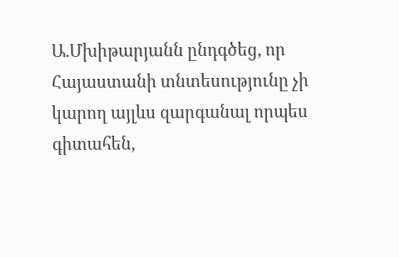Ա.Մխիթարյանն ընդգծեց, որ Հայաստանի տնտեսությունը չի կարող այլևս զարգանալ որպես գիտահեն,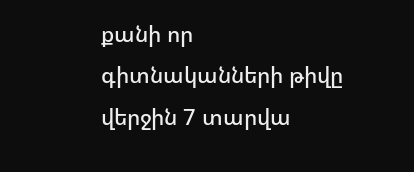քանի որ գիտնականների թիվը վերջին 7 տարվա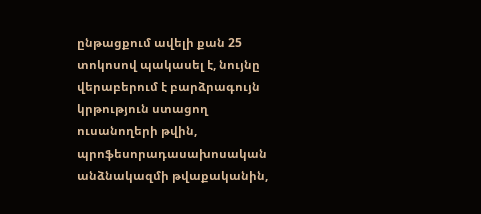ընթացքում ավելի քան 25 տոկոսով պակասել է, նույնը վերաբերում է բարձրագույն կրթություն ստացող ուսանողերի թվին, պրոֆեսորադասախոսական անձնակազմի թվաքականին,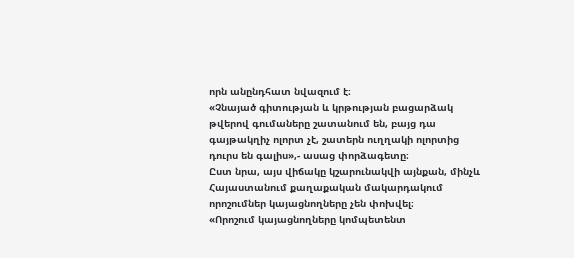որն անընդհատ նվազում է։
«Չնայած գիտության և կրթության բացարձակ թվերով գումաները շատանում են, բայց դա գայթակղիչ ոլորտ չէ, շատերն ուղղակի ոլորտից դուրս են գալիս»,- ասաց փորձագետը։
Ըստ նրա, այս վիճակը կշարունակվի այնքան, մինչև Հայաստանում քաղաքական մակարդակում որոշումներ կայացնողները չեն փոխվել։
«Որոշում կայացնողները կոմպետենտ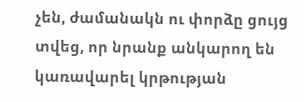չեն, ժամանակն ու փորձը ցույց տվեց, որ նրանք անկարող են կառավարել կրթության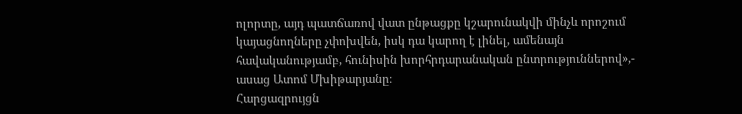ոլորտը, այդ պատճառով վատ ընթացքը կշարունակվի մինչև որոշում կայացնողները չփոխվեն, իսկ դա կարող է լինել, ամենայն հավականությամբ, հունիսին խորհրդարանական ընտրություններով»,- ասաց Ատոմ Մխիթարյանը։
Հարցազրույցն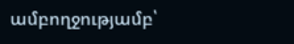ամբողջությամբ՝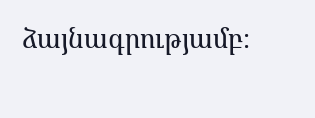ձայնագրությամբ։